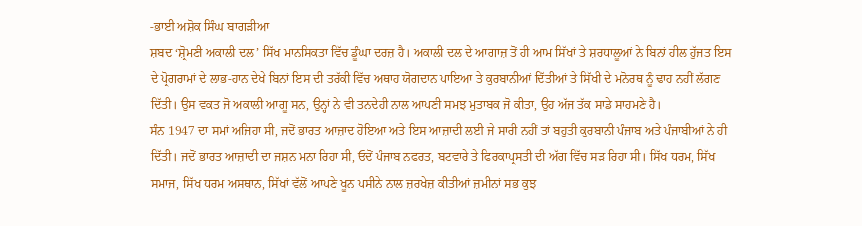-ਭਾਈ ਅਸ਼ੋਕ ਸਿੰਘ ਬਾਗੜੀਆ
ਸ਼ਬਦ ‘ਸ਼੍ਰੋਮਣੀ ਅਕਾਲੀ ਦਲ’ ਸਿੱਖ ਮਾਨਸਿਕਤਾ ਵਿੱਚ ਡੂੰਘਾ ਦਰਜ਼ ਹੈ। ਅਕਾਲੀ ਦਲ ਦੇ ਆਗਾਜ਼ ਤੋਂ ਹੀ ਆਮ ਸਿੱਖਾਂ ਤੇ ਸ਼ਰਧਾਲੂਆਂ ਨੇ ਬਿਨਾਂ ਹੀਲ ਹੁੱਜਤ ਇਸ ਦੇ ਪ੍ਰੋਗਰਾਮਾਂ ਦੇ ਲਾਭ-ਹਾਨ ਦੇਖੇ ਬਿਨਾਂ ਇਸ ਦੀ ਤਰੱਕੀ ਵਿੱਚ ਅਥਾਹ ਯੋਗਦਾਨ ਪਾਇਆ ਤੇ ਕੁਰਬਾਨੀਆਂ ਦਿੱਤੀਆਂ ਤੇ ਸਿੱਖੀ ਦੇ ਮਨੋਰਥ ਨੂੰ ਢਾਹ ਨਹੀਂ ਲੱਗਣ ਦਿੱਤੀ। ਉਸ ਵਕਤ ਜੋ ਅਕਾਲੀ ਆਗੂ ਸਨ, ਉਨ੍ਹਾਂ ਨੇ ਵੀ ਤਨਦੇਹੀ ਨਾਲ ਆਪਣੀ ਸਮਝ ਮੁਤਾਬਕ ਜੋ ਕੀਤਾ, ਉਹ ਅੱਜ ਤੱਕ ਸਾਡੇ ਸਾਹਮਣੇ ਹੈ।
ਸੰਨ 1947 ਦਾ ਸਮਾਂ ਅਜਿਹਾ ਸੀ, ਜਦੋਂ ਭਾਰਤ ਆਜ਼ਾਦ ਹੋਇਆ ਅਤੇ ਇਸ ਆਜ਼ਾਦੀ ਲਈ ਜੇ ਸਾਰੀ ਨਹੀਂ ਤਾਂ ਬਹੁਤੀ ਕੁਰਬਾਨੀ ਪੰਜਾਬ ਅਤੇ ਪੰਜਾਬੀਆਂ ਨੇ ਹੀ ਦਿੱਤੀ। ਜਦੋਂ ਭਾਰਤ ਆਜ਼ਾਦੀ ਦਾ ਜਸ਼ਨ ਮਨਾ ਰਿਹਾ ਸੀ, ਓਦੋਂ ਪੰਜਾਬ ਨਫਰਤ, ਬਟਵਾਰੇ ਤੇ ਫਿਰਕਾਪ੍ਰਸਤੀ ਦੀ ਅੱਗ ਵਿੱਚ ਸੜ ਰਿਹਾ ਸੀ। ਸਿੱਖ ਧਰਮ, ਸਿੱਖ ਸਮਾਜ, ਸਿੱਖ ਧਰਮ ਅਸਥਾਨ, ਸਿੱਖਾਂ ਵੱਲੋਂ ਆਪਣੇ ਖੂਨ ਪਸੀਨੇ ਨਾਲ ਜ਼ਰਖੇਜ਼ ਕੀਤੀਆਂ ਜ਼ਮੀਨਾਂ ਸਭ ਕੁਝ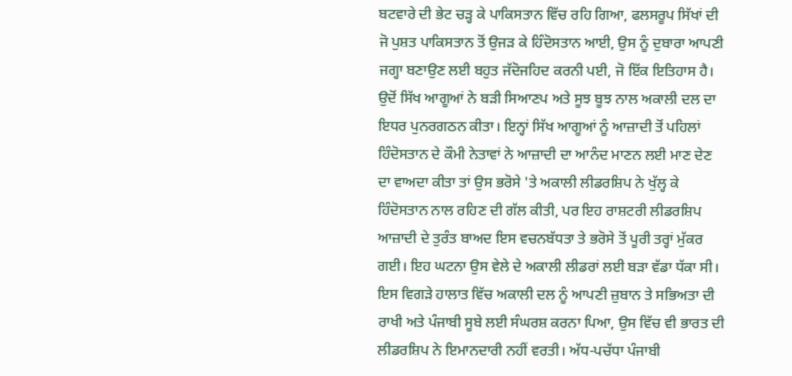ਬਟਵਾਰੇ ਦੀ ਭੇਟ ਚੜ੍ਹ ਕੇ ਪਾਕਿਸਤਾਨ ਵਿੱਚ ਰਹਿ ਗਿਆ, ਫਲਸਰੂਪ ਸਿੱਖਾਂ ਦੀ ਜੋ ਪੁਸ਼ਤ ਪਾਕਿਸਤਾਨ ਤੋਂ ਉਜੜ ਕੇ ਹਿੰਦੋਸਤਾਨ ਆਈ, ਉਸ ਨੂੰ ਦੁਬਾਰਾ ਆਪਣੀ ਜਗ੍ਹਾ ਬਣਾਉਣ ਲਈ ਬਹੁਤ ਜੱਦੋਜਹਿਦ ਕਰਨੀ ਪਈ, ਜੋ ਇੱਕ ਇਤਿਹਾਸ ਹੈ।
ਉਦੋਂ ਸਿੱਖ ਆਗੂਆਂ ਨੇ ਬੜੀ ਸਿਆਣਪ ਅਤੇ ਸੂਝ ਬੂਝ ਨਾਲ ਅਕਾਲੀ ਦਲ ਦਾ ਇਧਰ ਪੁਨਰਗਠਨ ਕੀਤਾ। ਇਨ੍ਹਾਂ ਸਿੱਖ ਆਗੂਆਂ ਨੂੰ ਆਜ਼ਾਦੀ ਤੋਂ ਪਹਿਲਾਂ ਹਿੰਦੋਸਤਾਨ ਦੇ ਕੌਮੀ ਨੇਤਾਵਾਂ ਨੇ ਆਜ਼ਾਦੀ ਦਾ ਆਨੰਦ ਮਾਣਨ ਲਈ ਮਾਣ ਦੇਣ ਦਾ ਵਾਅਦਾ ਕੀਤਾ ਤਾਂ ਉਸ ਭਰੋਸੇ 'ਤੇ ਅਕਾਲੀ ਲੀਡਰਸ਼ਿਪ ਨੇ ਖੁੱਲ੍ਹ ਕੇ ਹਿੰਦੋਸਤਾਨ ਨਾਲ ਰਹਿਣ ਦੀ ਗੱਲ ਕੀਤੀ, ਪਰ ਇਹ ਰਾਸ਼ਟਰੀ ਲੀਡਰਸ਼ਿਪ ਆਜ਼ਾਦੀ ਦੇ ਤੁਰੰਤ ਬਾਅਦ ਇਸ ਵਚਨਬੱਧਤਾ ਤੇ ਭਰੋਸੇ ਤੋਂ ਪੂਰੀ ਤਰ੍ਹਾਂ ਮੁੱਕਰ ਗਈ। ਇਹ ਘਟਨਾ ਉਸ ਵੇਲੇ ਦੇ ਅਕਾਲੀ ਲੀਡਰਾਂ ਲਈ ਬੜਾ ਵੱਡਾ ਧੱਕਾ ਸੀ। ਇਸ ਵਿਗੜੇ ਹਾਲਾਤ ਵਿੱਚ ਅਕਾਲੀ ਦਲ ਨੂੰ ਆਪਣੀ ਜ਼ੁਬਾਨ ਤੇ ਸਭਿਅਤਾ ਦੀ ਰਾਖੀ ਅਤੇ ਪੰਜਾਬੀ ਸੂਬੇ ਲਈ ਸੰਘਰਸ਼ ਕਰਨਾ ਪਿਆ, ਉਸ ਵਿੱਚ ਵੀ ਭਾਰਤ ਦੀ ਲੀਡਰਸ਼ਿਪ ਨੇ ਇਮਾਨਦਾਰੀ ਨਹੀਂ ਵਰਤੀ। ਅੱਧ-ਪਚੱਧਾ ਪੰਜਾਬੀ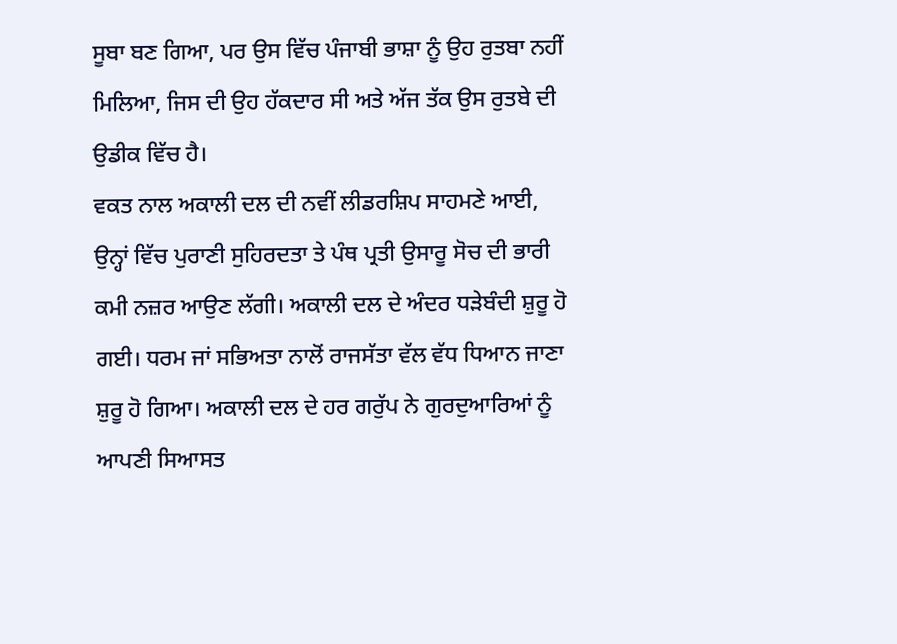ਸੂਬਾ ਬਣ ਗਿਆ, ਪਰ ਉਸ ਵਿੱਚ ਪੰਜਾਬੀ ਭਾਸ਼ਾ ਨੂੰ ਉਹ ਰੁਤਬਾ ਨਹੀਂ ਮਿਲਿਆ, ਜਿਸ ਦੀ ਉਹ ਹੱਕਦਾਰ ਸੀ ਅਤੇ ਅੱਜ ਤੱਕ ਉਸ ਰੁਤਬੇ ਦੀ ਉਡੀਕ ਵਿੱਚ ਹੈ।
ਵਕਤ ਨਾਲ ਅਕਾਲੀ ਦਲ ਦੀ ਨਵੀਂ ਲੀਡਰਸ਼ਿਪ ਸਾਹਮਣੇ ਆਈ, ਉਨ੍ਹਾਂ ਵਿੱਚ ਪੁਰਾਣੀ ਸੁਹਿਰਦਤਾ ਤੇ ਪੰਥ ਪ੍ਰਤੀ ਉਸਾਰੂ ਸੋਚ ਦੀ ਭਾਰੀ ਕਮੀ ਨਜ਼ਰ ਆਉਣ ਲੱਗੀ। ਅਕਾਲੀ ਦਲ ਦੇ ਅੰਦਰ ਧੜੇਬੰਦੀ ਸ਼ੁਰੂ ਹੋ ਗਈ। ਧਰਮ ਜਾਂ ਸਭਿਅਤਾ ਨਾਲੋਂ ਰਾਜਸੱਤਾ ਵੱਲ ਵੱਧ ਧਿਆਨ ਜਾਣਾ ਸ਼ੁਰੂ ਹੋ ਗਿਆ। ਅਕਾਲੀ ਦਲ ਦੇ ਹਰ ਗਰੁੱਪ ਨੇ ਗੁਰਦੁਆਰਿਆਂ ਨੂੰ ਆਪਣੀ ਸਿਆਸਤ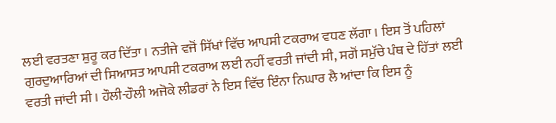ਲਈ ਵਰਤਣਾ ਸ਼ੁਰੂ ਕਰ ਦਿੱਤਾ। ਨਤੀਜੇ ਵਜੋਂ ਸਿੱਖਾਂ ਵਿੱਚ ਆਪਸੀ ਟਕਰਾਅ ਵਧਣ ਲੱਗਾ। ਇਸ ਤੋਂ ਪਹਿਲਾਂ ਗੁਰਦੁਆਰਿਆਂ ਦੀ ਸਿਆਸਤ ਆਪਸੀ ਟਕਰਾਅ ਲਈ ਨਹੀਂ ਵਰਤੀ ਜਾਂਦੀ ਸੀ, ਸਗੋਂ ਸਮੁੱਚੇ ਪੰਥ ਦੇ ਹਿੱਤਾਂ ਲਈ ਵਰਤੀ ਜਾਂਦੀ ਸੀ। ਹੌਲੀ-ਹੌਲੀ ਅਜੋਕੇ ਲੀਡਰਾਂ ਨੇ ਇਸ ਵਿੱਚ ਇੰਨਾ ਨਿਘਾਰ ਲੈ ਆਂਦਾ ਕਿ ਇਸ ਨੂੰ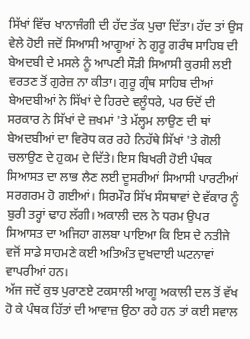ਸਿੱਖਾਂ ਵਿੱਚ ਖਾਨਾਜੰਗੀ ਦੀ ਹੱਦ ਤੱਕ ਪੁਚਾ ਦਿੱਤਾ। ਹੱਦ ਤਾਂ ਉਸ ਵੇਲੇ ਹੋਈ ਜਦੋਂ ਸਿਆਸੀ ਆਗੂਆਂ ਨੇ ਗੁਰੂ ਗਰੰਥ ਸਾਹਿਬ ਦੀ ਬੇਅਦਬੀ ਦੇ ਮਸਲੇ ਨੂੰ ਆਪਣੀ ਸੌੜੀ ਸਿਆਸੀ ਕੁਰਸੀ ਲਈ ਵਰਤਣ ਤੋਂ ਗੁਰੇਜ਼ ਨਾ ਕੀਤਾ। ਗੁਰੂ ਗ੍ਰੰਥ ਸਾਹਿਬ ਦੀਆਂ ਬੇਅਦਬੀਆਂ ਨੇ ਸਿੱਖਾਂ ਦੇ ਹਿਰਦੇ ਵਲੂੰਧਰੇ, ਪਰ ਓਦੋਂ ਦੀ ਸਰਕਾਰ ਨੇ ਸਿੱਖਾਂ ਦੇ ਜ਼ਖਮਾਂ 'ਤੇ ਮੱਲ੍ਹਮ ਲਾਉਣ ਦੀ ਥਾਂ ਬੇਅਦਬੀਆਂ ਦਾ ਵਿਰੋਧ ਕਰ ਰਹੇ ਨਿਹੱਥੇ ਸਿੱਖਾਂ 'ਤੇ ਗੋਲੀ ਚਲਾਉਣ ਦੇ ਹੁਕਮ ਦੇ ਦਿੱਤੇ। ਇਸ ਬਿਖਰੀ ਹੋਈ ਪੰਥਕ ਸਿਆਸਤ ਦਾ ਲਾਭ ਲੈਣ ਲਈ ਦੂਸਰੀਆਂ ਸਿਆਸੀ ਪਾਰਟੀਆਂ ਸਰਗਰਮ ਹੋ ਗਈਆਂ। ਸਿਰਮੌਰ ਸਿੱਖ ਸੰਸਥਾਵਾਂ ਦੇ ਵੱਕਾਰ ਨੂੰ ਬੁਰੀ ਤਰ੍ਹਾਂ ਢਾਹ ਲੱਗੀ। ਅਕਾਲੀ ਦਲ ਨੇ ਧਰਮ ਉਪਰ ਸਿਆਸਤ ਦਾ ਅਜਿਹਾ ਗਲਬਾ ਪਾਇਆ ਕਿ ਇਸ ਦੇ ਨਤੀਜੇ ਵਜੋਂ ਸਾਡੇ ਸਾਹਮਣੇ ਕਈ ਅਤਿਅੰਤ ਦੁਖਦਾਈ ਘਟਨਾਵਾਂ ਵਾਪਰੀਆਂ ਹਨ।
ਅੱਜ ਜਦੋਂ ਕੁਝ ਪੁਰਾਣਏ ਟਕਸਾਲੀ ਆਗੂ ਅਕਾਲੀ ਦਲ ਤੋਂ ਵੱਖ ਹੋ ਕੇ ਪੰਥਕ ਹਿੱਤਾਂ ਦੀ ਆਵਾਜ਼ ਉਠਾ ਰਹੇ ਹਨ ਤਾਂ ਕਈ ਸਵਾਲ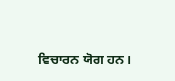ਵਿਚਾਰਨ ਯੋਗ ਹਨ।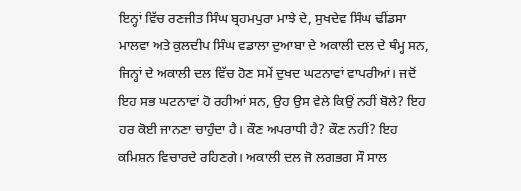ਇਨ੍ਹਾਂ ਵਿੱਚ ਰਣਜੀਤ ਸਿੰਘ ਬ੍ਰਹਮਪੁਰਾ ਮਾਝੇ ਦੇ, ਸੁਖਦੇਵ ਸਿੰਘ ਢੀਂਡਸਾ ਮਾਲਵਾ ਅਤੇ ਕੁਲਦੀਪ ਸਿੰਘ ਵਡਾਲਾ ਦੁਆਬਾ ਦੇ ਅਕਾਲੀ ਦਲ ਦੇ ਥੰਮ੍ਹ ਸਨ, ਜਿਨ੍ਹਾਂ ਦੇ ਅਕਾਲੀ ਦਲ ਵਿੱਚ ਹੋਣ ਸਮੇਂ ਦੁਖਦ ਘਟਨਾਵਾਂ ਵਾਪਰੀਆਂ। ਜਦੋਂ ਇਹ ਸਭ ਘਟਨਾਵਾਂ ਹੋ ਰਹੀਆਂ ਸਨ, ਉਹ ਉਸ ਵੇਲੇ ਕਿਉਂ ਨਹੀਂ ਬੋਲੇ? ਇਹ ਹਰ ਕੋਈ ਜਾਨਣਾ ਚਾਹੁੰਦਾ ਹੈ। ਕੌਣ ਅਪਰਾਧੀ ਹੈ? ਕੌਣ ਨਹੀਂ? ਇਹ ਕਮਿਸ਼ਨ ਵਿਚਾਰਦੇ ਰਹਿਣਗੇ। ਅਕਾਲੀ ਦਲ ਜੋ ਲਗਭਗ ਸੌ ਸਾਲ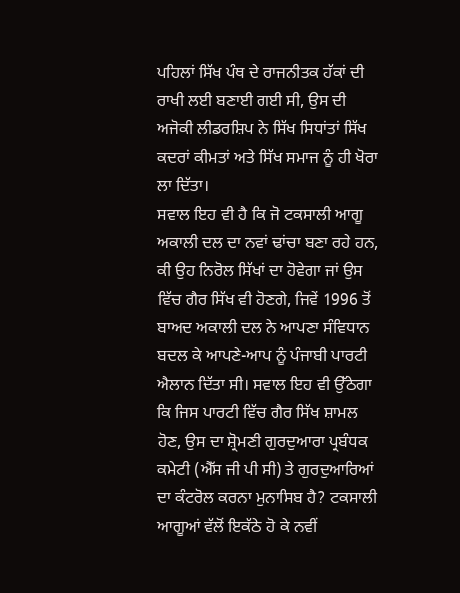ਪਹਿਲਾਂ ਸਿੱਖ ਪੰਥ ਦੇ ਰਾਜਨੀਤਕ ਹੱਕਾਂ ਦੀ ਰਾਖੀ ਲਈ ਬਣਾਈ ਗਈ ਸੀ, ਉਸ ਦੀ ਅਜੋਕੀ ਲੀਡਰਸ਼ਿਪ ਨੇ ਸਿੱਖ ਸਿਧਾਂਤਾਂ ਸਿੱਖ ਕਦਰਾਂ ਕੀਮਤਾਂ ਅਤੇ ਸਿੱਖ ਸਮਾਜ ਨੂੰ ਹੀ ਖੋਰਾ ਲਾ ਦਿੱਤਾ।
ਸਵਾਲ ਇਹ ਵੀ ਹੈ ਕਿ ਜੋ ਟਕਸਾਲੀ ਆਗੂ ਅਕਾਲੀ ਦਲ ਦਾ ਨਵਾਂ ਢਾਂਚਾ ਬਣਾ ਰਹੇ ਹਨ, ਕੀ ਉਹ ਨਿਰੋਲ ਸਿੱਖਾਂ ਦਾ ਹੋਵੇਗਾ ਜਾਂ ਉਸ ਵਿੱਚ ਗੈਰ ਸਿੱਖ ਵੀ ਹੋਣਗੇ, ਜਿਵੇਂ 1996 ਤੋਂ ਬਾਅਦ ਅਕਾਲੀ ਦਲ ਨੇ ਆਪਣਾ ਸੰਵਿਧਾਨ ਬਦਲ ਕੇ ਆਪਣੇ-ਆਪ ਨੂੰ ਪੰਜਾਬੀ ਪਾਰਟੀ ਐਲਾਨ ਦਿੱਤਾ ਸੀ। ਸਵਾਲ ਇਹ ਵੀ ਉੱਠੇਗਾ ਕਿ ਜਿਸ ਪਾਰਟੀ ਵਿੱਚ ਗੈਰ ਸਿੱਖ ਸ਼ਾਮਲ ਹੋਣ, ਉਸ ਦਾ ਸ਼੍ਰੋਮਣੀ ਗੁਰਦੁਆਰਾ ਪ੍ਰਬੰਧਕ ਕਮੇਟੀ (ਐੱਸ ਜੀ ਪੀ ਸੀ) ਤੇ ਗੁਰਦੁਆਰਿਆਂ ਦਾ ਕੰਟਰੋਲ ਕਰਨਾ ਮੁਨਾਸਿਬ ਹੈ? ਟਕਸਾਲੀ ਆਗੂਆਂ ਵੱਲੋਂ ਇਕੱਠੇ ਹੋ ਕੇ ਨਵੀਂ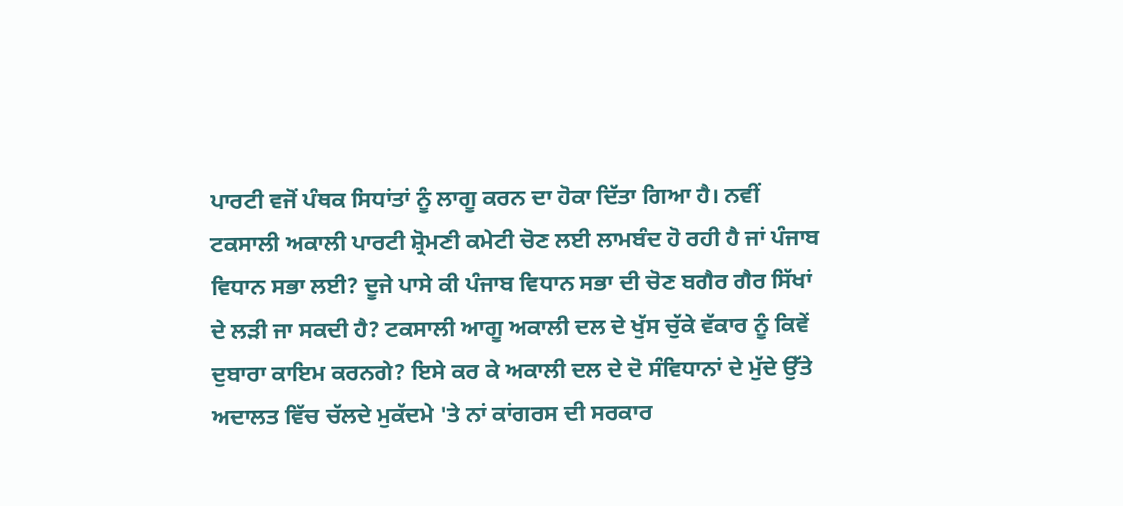ਪਾਰਟੀ ਵਜੋਂ ਪੰਥਕ ਸਿਧਾਂਤਾਂ ਨੂੰ ਲਾਗੂ ਕਰਨ ਦਾ ਹੋਕਾ ਦਿੱਤਾ ਗਿਆ ਹੈ। ਨਵੀਂ ਟਕਸਾਲੀ ਅਕਾਲੀ ਪਾਰਟੀ ਸ਼੍ਰੋਮਣੀ ਕਮੇਟੀ ਚੋਣ ਲਈ ਲਾਮਬੰਦ ਹੋ ਰਹੀ ਹੈ ਜਾਂ ਪੰਜਾਬ ਵਿਧਾਨ ਸਭਾ ਲਈ? ਦੂਜੇ ਪਾਸੇ ਕੀ ਪੰਜਾਬ ਵਿਧਾਨ ਸਭਾ ਦੀ ਚੋਣ ਬਗੈਰ ਗੈਰ ਸਿੱਖਾਂ ਦੇ ਲੜੀ ਜਾ ਸਕਦੀ ਹੈ? ਟਕਸਾਲੀ ਆਗੂ ਅਕਾਲੀ ਦਲ ਦੇ ਖੁੱਸ ਚੁੱਕੇ ਵੱਕਾਰ ਨੂੰ ਕਿਵੇਂ ਦੁਬਾਰਾ ਕਾਇਮ ਕਰਨਗੇ? ਇਸੇ ਕਰ ਕੇ ਅਕਾਲੀ ਦਲ ਦੇ ਦੋ ਸੰਵਿਧਾਨਾਂ ਦੇ ਮੁੱਦੇ ਉੱਤੇ ਅਦਾਲਤ ਵਿੱਚ ਚੱਲਦੇ ਮੁਕੱਦਮੇ 'ਤੇ ਨਾਂ ਕਾਂਗਰਸ ਦੀ ਸਰਕਾਰ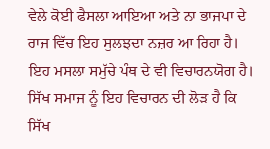ਵੇਲੇ ਕੋਈ ਫੈਸਲਾ ਆਇਆ ਅਤੇ ਨਾ ਭਾਜਪਾ ਦੇ ਰਾਜ ਵਿੱਚ ਇਹ ਸੁਲਝਦਾ ਨਜ਼ਰ ਆ ਰਿਹਾ ਹੈ। ਇਹ ਮਸਲਾ ਸਮੁੱਚੇ ਪੰਥ ਦੇ ਵੀ ਵਿਚਾਰਨਯੋਗ ਹੈ।
ਸਿੱਖ ਸਮਾਜ ਨੂੰ ਇਹ ਵਿਚਾਰਨ ਦੀ ਲੋੜ ਹੈ ਕਿ ਸਿੱਖ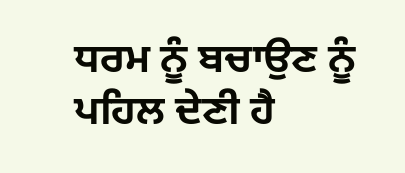ਧਰਮ ਨੂੰ ਬਚਾਉਣ ਨੂੰ ਪਹਿਲ ਦੇਣੀ ਹੈ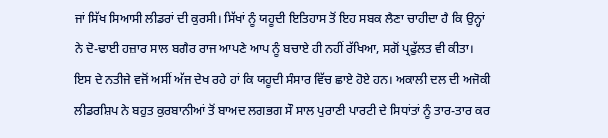ਜਾਂ ਸਿੱਖ ਸਿਆਸੀ ਲੀਡਰਾਂ ਦੀ ਕੁਰਸੀ। ਸਿੱਖਾਂ ਨੂੰ ਯਹੂਦੀ ਇਤਿਹਾਸ ਤੋਂ ਇਹ ਸਬਕ ਲੈਣਾ ਚਾਹੀਦਾ ਹੈ ਕਿ ਉਨ੍ਹਾਂ ਨੇ ਦੋ-ਢਾਈ ਹਜ਼ਾਰ ਸਾਲ ਬਗੈਰ ਰਾਜ ਆਪਣੇ ਆਪ ਨੂੰ ਬਚਾਏ ਹੀ ਨਹੀਂ ਰੱਖਿਆ, ਸਗੋਂ ਪ੍ਰਫੁੱਲਤ ਵੀ ਕੀਤਾ। ਇਸ ਦੇ ਨਤੀਜੇ ਵਜੋਂ ਅਸੀਂ ਅੱਜ ਦੇਖ ਰਹੇ ਹਾਂ ਕਿ ਯਹੂਦੀ ਸੰਸਾਰ ਵਿੱਚ ਛਾਏ ਹੋਏ ਹਨ। ਅਕਾਲੀ ਦਲ ਦੀ ਅਜੋਕੀ ਲੀਡਰਸ਼ਿਪ ਨੇ ਬਹੁਤ ਕੁਰਬਾਨੀਆਂ ਤੋਂ ਬਾਅਦ ਲਗਭਗ ਸੌ ਸਾਲ ਪੁਰਾਣੀ ਪਾਰਟੀ ਦੇ ਸਿਧਾਂਤਾਂ ਨੂੰ ਤਾਰ-ਤਾਰ ਕਰ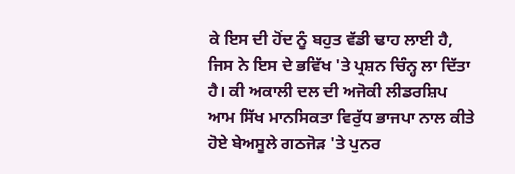ਕੇ ਇਸ ਦੀ ਹੋਂਦ ਨੂੰ ਬਹੁਤ ਵੱਡੀ ਢਾਹ ਲਾਈ ਹੈ, ਜਿਸ ਨੇ ਇਸ ਦੇ ਭਵਿੱਖ 'ਤੇ ਪ੍ਰਸ਼ਨ ਚਿੰਨ੍ਹ ਲਾ ਦਿੱਤਾ ਹੈ। ਕੀ ਅਕਾਲੀ ਦਲ ਦੀ ਅਜੋਕੀ ਲੀਡਰਸ਼ਿਪ ਆਮ ਸਿੱਖ ਮਾਨਸਿਕਤਾ ਵਿਰੁੱਧ ਭਾਜਪਾ ਨਾਲ ਕੀਤੇ ਹੋਏ ਬੇਅਸੂਲੇ ਗਠਜੋੜ 'ਤੇ ਪੁਨਰ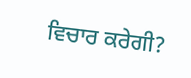ਵਿਚਾਰ ਕਰੇਗੀ?